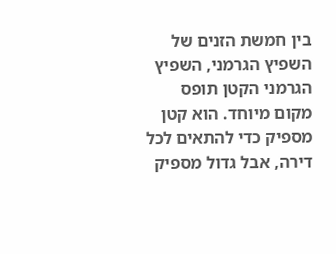בין חמשת הזנים של השפיץ הגרמני, השפיץ הגרמני הקטן תופס מקום מיוחד. הוא קטן מספיק כדי להתאים לכל דירה, אבל גדול מספיק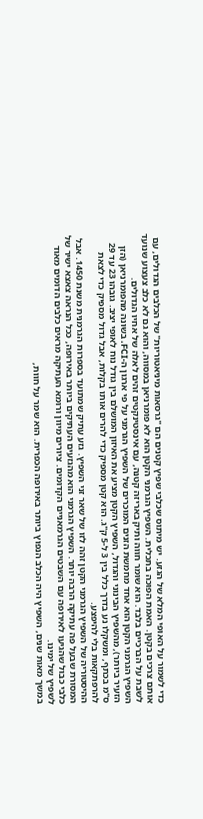כדי לשמור על האופי המלא של הגזע. יש מיתוס שכלבי שפיץ קטנים הם "גרסאות מיניאטוריות" של הכלבים הגדולים, עם אותם צרכים בקטן. האמת הפוכה בתכלית. השפיץ הגרמני הקטן הוא לא פומרניאן במסווה, והוא גם לא כלב צעצוע שנועד לשבת על הברכיים בלבד. הוא שומר חווה ותיק באריזה קטנה, עם אינסטינקטים זהים לאלה של אחיו הגדולים.
השפיץ הגרמני הקטן הוא אחד מחמשת הזנים המוכרים של השפיץ הגרמני על פי ארגון ה-FCI. בשונה מהפומרניאן (הזן הזעיר ביותר), מהשפיץ הבינוני והגדול, השפיץ הקטן מציע את האיזון המושלם בין גודל נוח לאופי יציב. גובהו 23 עד 29 ס"מ בכתף, ומשקלו נע בדרך כלל בין 3 ל-5 ק"ג. הוא קטן מספיק כדי להרים אותו בקלות, אבל גדול מספיק כדי לצאת להרפתקאות בלי להיפצע.
ההיסטוריה של השפיץ הגרמני הקטן זהה לזו של שאר זני השפיץ. גזע עתיק שמתועד בספרות הגרמנית משנת 1450. אבל המסורת שבעל פה עתיקה הרבה יותר. השפיץ הגרמני הוא מהגזעים העתיקים ביותר באירופה, ככל הנראה צאצא ישיר של כלבי כבול שהגיעו לאירופה עם השבטים הגרמאניים הקדומים. ציורים מיוון ורומא העתיקה מראים כלבים הדומים מאוד לשפיץ של ימינו.
במשך מאות שנים, השפיץ היה הכלב הנפוץ ביותר באירופה הכפרית. הוא שמר על חוות,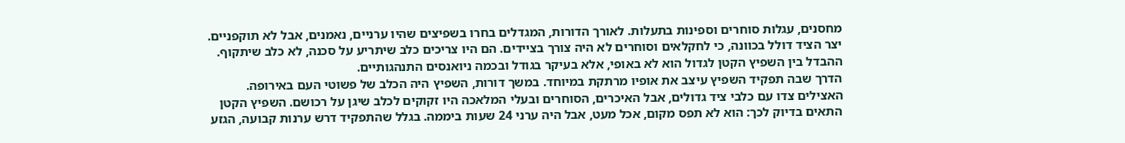מחסנים, עגלות סוחרים וספינות בתעלות. לאורך הדורות, המגדלים בחרו בשפיצים שהיו ערניים, נאמנים, אבל לא תוקפניים. יצר הציד דולל בכוונה, כי לחקלאים וסוחרים לא היה צורך בציידים. הם היו צריכים כלב שיתריע על סכנה, לא כלב שיתקוף.
ההבדל בין השפיץ הקטן לגדול הוא לא באופי, אלא בעיקר בגודל ובכמה ניואנסים התנהגותיים.
הדרך שבה תפקיד השפיץ עיצב את אופיו מרתקת במיוחד. במשך דורות, השפיץ היה הכלב של פשוטי העם באירופה. האצילים צדו עם כלבי ציד גדולים, אבל האיכרים, הסוחרים ובעלי המלאכה היו זקוקים לכלב שיגן על רכושם. השפיץ הקטן התאים בדיוק לכך: הוא לא תפס מקום, אכל מעט, אבל היה ערני 24 שעות ביממה. בגלל שהתפקיד דרש ערנות קבועה, הגזע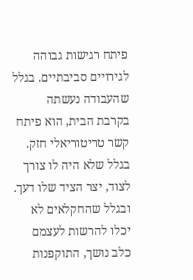פיתח רגישות גבוהה לגירויים סביבתיים. בגלל שהעבודה נעשתה בקרבת הבית, הוא פיתח קשר טריטוריאלי חזק. בגלל שלא היה לו צורך לצוד, יצר הציד שלו דעך. ובגלל שהחקלאים לא יכלו להרשות לעצמם כלב נושך, התוקפנות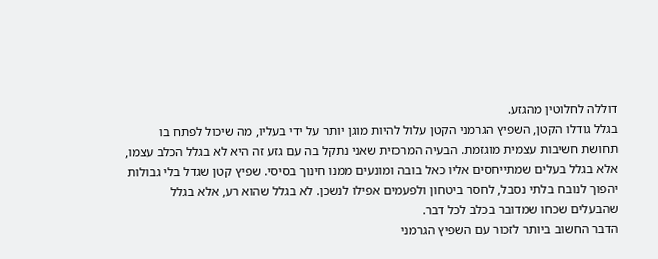דוללה לחלוטין מהגזע.
בגלל גודלו הקטן, השפיץ הגרמני הקטן עלול להיות מוגן יותר על ידי בעליו, מה שיכול לפתח בו תחושת חשיבות עצמית מוגזמת. הבעיה המרכזית שאני נתקל בה עם גזע זה היא לא בגלל הכלב עצמו, אלא בגלל בעלים שמתייחסים אליו כאל בובה ומונעים ממנו חינוך בסיסי. שפיץ קטן שגדל בלי גבולות יהפוך לנובח בלתי נסבל, לחסר ביטחון ולפעמים אפילו לנשכן. לא בגלל שהוא רע, אלא בגלל שהבעלים שכחו שמדובר בכלב לכל דבר.
הדבר החשוב ביותר לזכור עם השפיץ הגרמני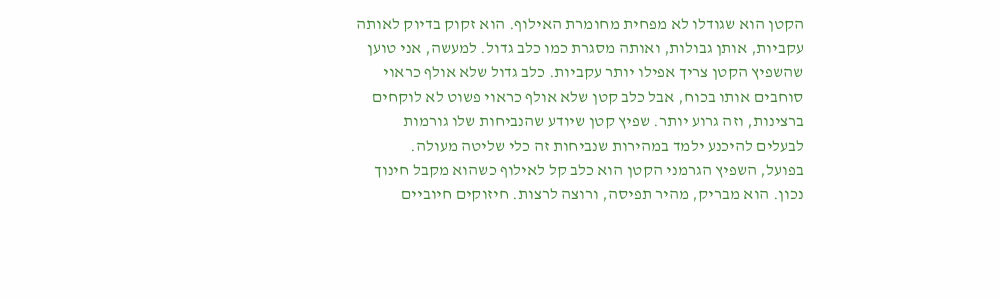הקטן הוא שגודלו לא מפחית מחומרת האילוף. הוא זקוק בדיוק לאותה עקביות, אותן גבולות, ואותה מסגרת כמו כלב גדול. למעשה, אני טוען שהשפיץ הקטן צריך אפילו יותר עקביות. כלב גדול שלא אולף כראוי סוחבים אותו בכוח, אבל כלב קטן שלא אולף כראוי פשוט לא לוקחים ברצינות, וזה גרוע יותר. שפיץ קטן שיודע שהנביחות שלו גורמות לבעלים להיכנע ילמד במהירות שנביחות זה כלי שליטה מעולה.
בפועל, השפיץ הגרמני הקטן הוא כלב קל לאילוף כשהוא מקבל חינוך נכון. הוא מבריק, מהיר תפיסה, ורוצה לרצות. חיזוקים חיוביים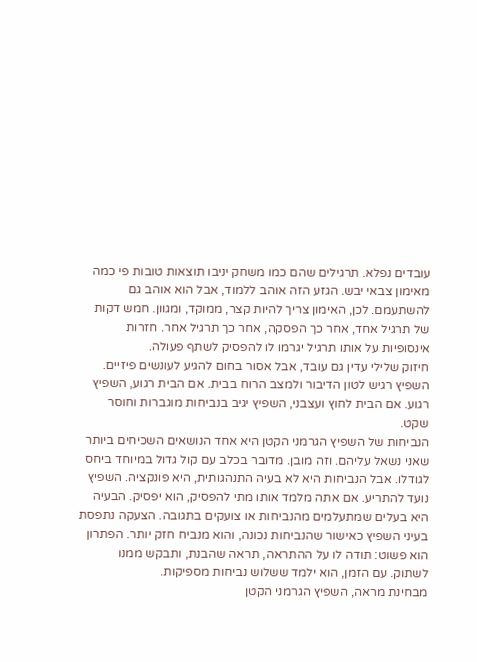עובדים נפלא. תרגילים שהם כמו משחק יניבו תוצאות טובות פי כמה מאימון צבאי יבש. הגזע הזה אוהב ללמוד, אבל הוא אוהב גם להשתעמם. לכן, האימון צריך להיות קצר, ממוקד, ומגוון. חמש דקות של תרגיל אחד, אחר כך הפסקה, אחר כך תרגיל אחר. חזרות אינסופיות על אותו תרגיל יגרמו לו להפסיק לשתף פעולה.
חיזוק שלילי עדין גם עובד, אבל אסור בחום להגיע לעונשים פיזיים. השפיץ רגיש לטון הדיבור ולמצב הרוח בבית. אם הבית רגוע, השפיץ רגוע. אם הבית לחוץ ועצבני, השפיץ יגיב בנביחות מוגברות וחוסר שקט.
הנביחות של השפיץ הגרמני הקטן היא אחד הנושאים השכיחים ביותר שאני נשאל עליהם. וזה מובן. מדובר בכלב עם קול גדול במיוחד ביחס לגודלו. אבל הנביחות היא לא בעיה התנהגותית, היא פונקציה. השפיץ נועד להתריע. אם אתה מלמד אותו מתי להפסיק, הוא יפסיק. הבעיה היא בעלים שמתעלמים מהנביחות או צועקים בתגובה. הצעקה נתפסת בעיני השפיץ כאישור שהנביחות נכונה, והוא מנביח חזק יותר. הפתרון הוא פשוט: תודה לו על ההתראה, תראה שהבנת, ותבקש ממנו לשתוק. עם הזמן, הוא ילמד ששלוש נביחות מספיקות.
מבחינת מראה, השפיץ הגרמני הקטן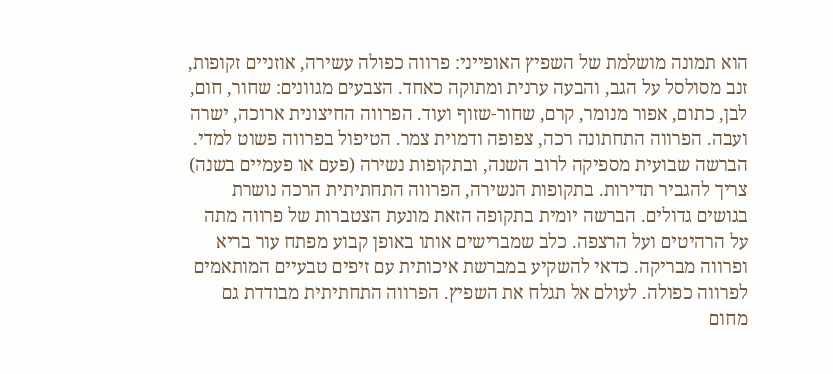הוא תמונה מושלמת של השפיץ האופייני: פרווה כפולה עשירה, אוזניים זקופות, זנב מסולסל על הגב, והבעה ערנית ומתוקה כאחד. הצבעים מגוונים: שחור, חום, לבן, כתום, אפור מנומר, קרם, שחור-שזוף ועוד. הפרווה החיצונית ארוכה, ישרה ועבה. הפרווה התחתונה רכה, צפופה ודמוית צמר. הטיפול בפרווה פשוט למדי. הברשה שבועית מספיקה לרוב השנה, ובתקופות נשירה (פעם או פעמיים בשנה) צריך להגביר תדירות. בתקופות הנשירה, הפרווה התחתיתית הרכה נושרת בגושים גדולים. הברשה יומית בתקופה הזאת מונעת הצטברות של פרווה מתה על הרהיטים ועל הרצפה. כלב שמברישים אותו באופן קבוע מפתח עור בריא ופרווה מבריקה. כדאי להשקיע במברשת איכותית עם זיפים טבעיים המותאמים לפרווה כפולה. לעולם אל תגלח את השפיץ. הפרווה התחתיתית מבודדת גם מחום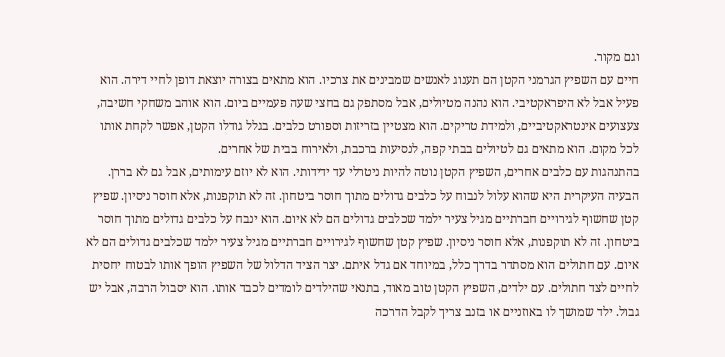וגם מקור.
חיים עם השפיץ הגרמני הקטן הם תענוג לאנשים שמבינים את צרכיו. הוא מתאים בצורה יוצאת דופן לחיי דירה. הוא פעיל אבל לא היפראקטיבי. הוא נהנה מטיולים, אבל מסתפק גם בחצי שעה פעמיים ביום. הוא אוהב משחקי חשיבה, צעצועים אינטראקטיביים, ולמידת טריקים. הוא מצטיין בזריזות וספורט כלבים. בגלל גודלו הקטן, אפשר לקחת אותו לכל מקום. הוא מתאים גם לטיולים בבתי קפה, לנסיעות ברכבת, ולאירוח בבית של אחרים.
בהתנהגות עם כלבים אחרים, השפיץ הקטן נוטה להיות ניטרלי עד ידידותי. הוא לא יוזם עימותים, אבל גם לא בררן. הבעיה העיקרית היא שהוא עלול לנבוח על כלבים גדולים מתוך חוסר ביטחון. זה לא תוקפנות, אלא חוסר ניסיון. שפיץ קטן שחשוף לגירויים חברתיים מגיל צעיר ילמד שכלבים גדולים הם לא איום. הוא ינבח על כלבים גדולים מתוך חוסר ביטחון. זה לא תוקפנות, אלא חוסר ניסיון. שפיץ קטן שחשוף לגירויים חברתיים מגיל צעיר ילמד שכלבים גדולים הם לא איום. עם חתולים הוא מסתדר בדרך כלל, במיוחד אם גדל איתם. יצר הציד הדלול של השפיץ הופך אותו לבטוח יחסית לחיים לצד חתולים. עם ילדים, השפיץ הקטן טוב מאוד, בתנאי שהילדים לומדים לכבד אותו. הוא יסבול הרבה, אבל יש גבול. ילד שמושך לו באוזניים או בזנב צריך לקבל הדרכה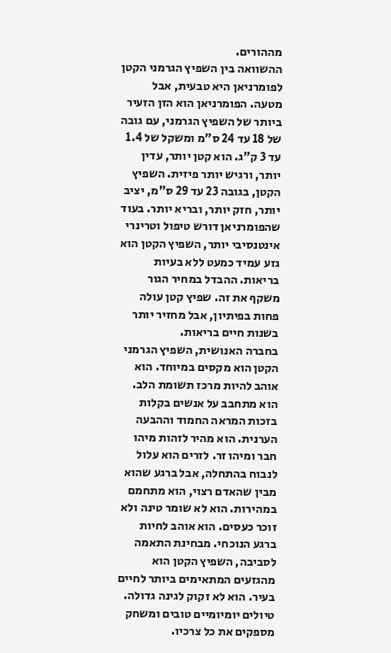מההורים.
ההשוואה בין השפיץ הגרמני הקטן לפומרניאן היא טבעית, אבל מטעה. הפומרניאן הוא הזן הזעיר ביותר של השפיץ הגרמני, עם גובה של 18 עד 24 ס"מ ומשקל של 1.4 עד 3 ק"ג. הוא קטן יותר, עדין יותר, ורגיש יותר פיזית. השפיץ הקטן, בגובה 23 עד 29 ס"מ, יציב יותר, חזק יותר, ובריא יותר. בעוד שהפומרניאן דורש טיפול וטרינרי אינטנסיבי יותר, השפיץ הקטן הוא גזע עמיד כמעט ללא בעיות בריאות. ההבדל במחיר הגור משקף את זה. שפיץ קטן עולה פחות בפיתיון, אבל מחזיר יותר בשנות חיים בריאות.
בחברה האנושית, השפיץ הגרמני הקטן הוא מקסים במיוחד. הוא אוהב להיות מרכז תשומת הלב. הוא מתחבב על אנשים בקלות בזכות המראה החמוד וההבעה הערנית. הוא מהיר לזהות מיהו חבר ומיהו זר. לזרים הוא עלול לנבוח בהתחלה, אבל ברגע שהוא מבין שהאדם רצוי, הוא מתחמם במהירות. הוא לא שומר טינה ולא זוכר כעסים. הוא אוהב לחיות ברגע הנוכחי. מבחינת התאמה לסביבה, השפיץ הקטן הוא מהגזעים המתאימים ביותר לחיים בעיר. הוא לא זקוק לגינה גדולה. טיולים יומיומיים טובים ומשחק מספקים את כל צרכיו.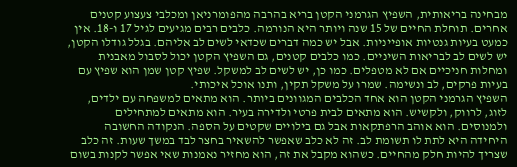מבחינה בריאותית, השפיץ הגרמני הקטן בריא בהרבה מהפומרניאן ומכלבי צעצוע קטנים אחרים. תוחלת החיים של 15 שנה ויותר היא הנורמה. כלבים רבים מגיעים לגיל 17 ו-18. אין כמעט בעיות גנטיות אופייניות. אבל יש כמה דברים שכדאי לשים לב אליהם. בגלל גודלו הקטן, יש לשים לב לבריאות השיניים. כמו כלבים קטנים, גם השפיץ הקטן יכול לסבול מאבנית ומחלות חניכיים אם לא מטפלים. כמו כן, יש לשים לב למשקל. שפיץ קטן שמן הוא שפיץ עם בעיות פרקים, לב ונשימה. שמרו על משקל תקין, ותנו אוכל איכותי.
השפיץ הגרמני הקטן הוא אחד הכלבים המגוונים ביותר. הוא מתאים למשפחה עם ילדים, לזוג, לרווק, ולקשיש. הוא מתאים לבית פרטי ולדירה בעיר. הוא מתאים למתחילים ולמנוסים. הוא אוהב הרפתקאות אבל גם בילויים שקטים על הספה. הנקודה החשובה היחידה היא לתת לו תשומת לב. זה לא כלב שאפשר להשאיר בחצר לבד במשך שעות. זה כלב שצריך להיות חלק מהחיים. כשהוא מקבל את זה, הוא מחזיר נאמנות שאי אפשר לקנות בשום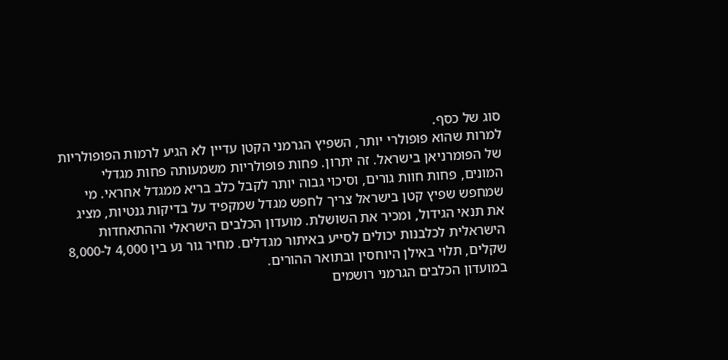סוג של כסף.
למרות שהוא פופולרי יותר, השפיץ הגרמני הקטן עדיין לא הגיע לרמות הפופולריות של הפומרניאן בישראל. זה יתרון. פחות פופולריות משמעותה פחות מגדלי המונים, פחות חוות גורים, וסיכוי גבוה יותר לקבל כלב בריא ממגדל אחראי. מי שמחפש שפיץ קטן בישראל צריך לחפש מגדל שמקפיד על בדיקות גנטיות, מציג את תנאי הגידול, ומכיר את השושלת. מועדון הכלבים הישראלי וההתאחדות הישראלית לכלבנות יכולים לסייע באיתור מגדלים. מחיר גור נע בין 4,000 ל-8,000 שקלים, תלוי באילן היוחסין ובתואר ההורים.
במועדון הכלבים הגרמני רושמים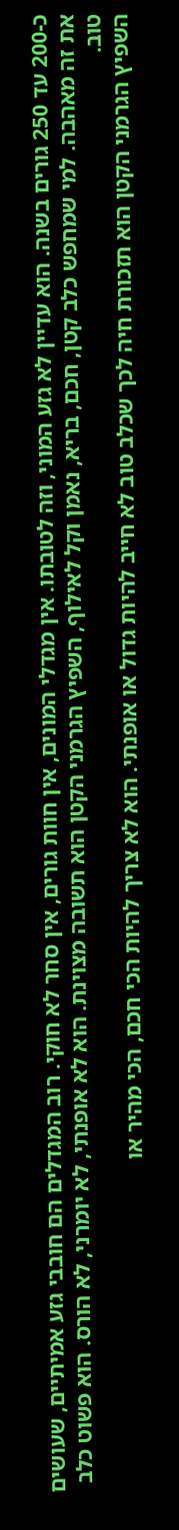כ-200 עד 250 גורים בשנה. הוא עדיין לא גזע המוני, וזה לטובתו. אין מגדלי המונים, אין חוות גורים, אין סחר לא חוקי. רוב המגדלים הם חובבי גזע אמיתיים, שעושים את זה מאהבה. למי שמחפש כלב קטן, חכם, בריא, נאמן וקל לאילוף, השפיץ הגרמני הקטן הוא תשובה מצוינת. הוא לא אופנתי, לא יומרני, לא הורס. הוא פשוט כלב טוב.
השפיץ הגרמני הקטן הוא תזכורת חיה לכך שכלב טוב לא חייב להיות גדול או אופנתי. הוא לא צריך להיות הכי חכם, הכי מהיר או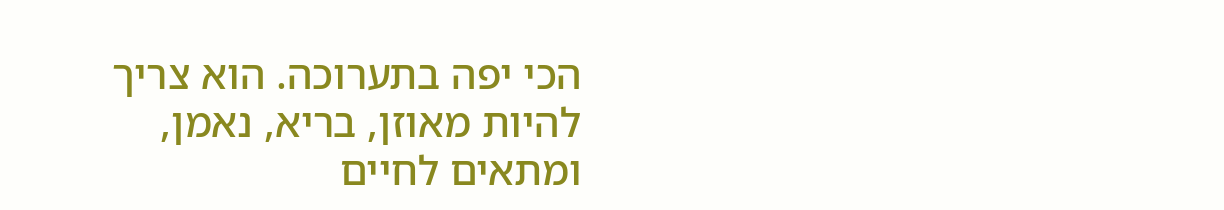הכי יפה בתערוכה. הוא צריך להיות מאוזן, בריא, נאמן, ומתאים לחיים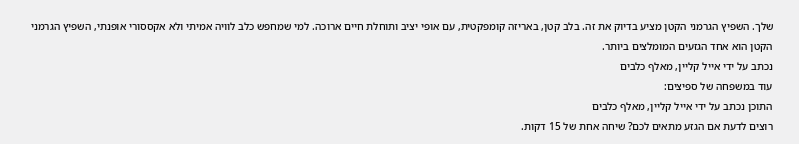שלך. השפיץ הגרמני הקטן מציע בדיוק את זה. בלב קטן, באריזה קומפקטית, עם אופי יציב ותוחלת חיים ארוכה. למי שמחפש כלב לוויה אמיתי ולא אקססורי אופנתי, השפיץ הגרמני הקטן הוא אחד הגזעים המומלצים ביותר.
נכתב על ידי אייל קליין, מאלף כלבים
עוד במשפחה של ספיצים:
התוכן נכתב על ידי אייל קליין, מאלף כלבים
רוצים לדעת אם הגזע מתאים לכם? שיחה אחת של 15 דקות.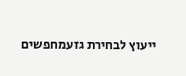ייעוץ לבחירת גזעמחפשים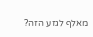מאלף לגזע הזה?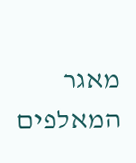מאגר המאלפים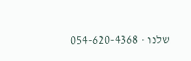שלנו · 054-620-4368